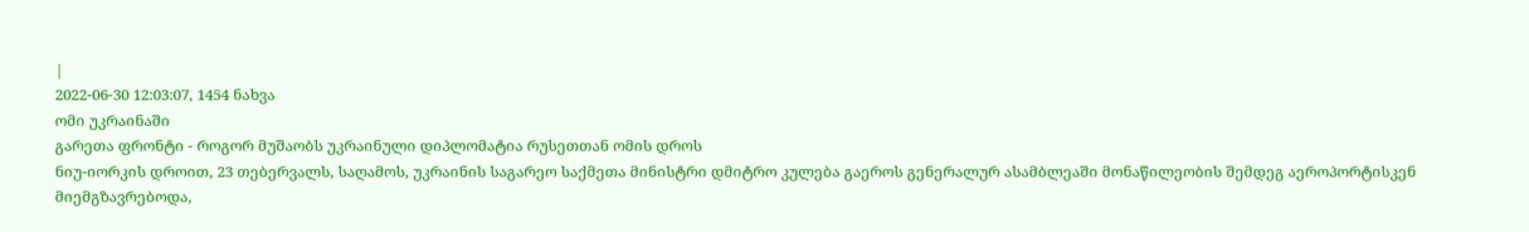|
2022-06-30 12:03:07, 1454 ნახვა
ომი უკრაინაში
გარეთა ფრონტი - როგორ მუშაობს უკრაინული დიპლომატია რუსეთთან ომის დროს
ნიუ-იორკის დროით, 23 თებერვალს, საღამოს, უკრაინის საგარეო საქმეთა მინისტრი დმიტრო კულება გაეროს გენერალურ ასამბლეაში მონაწილეობის შემდეგ აეროპორტისკენ მიემგზავრებოდა,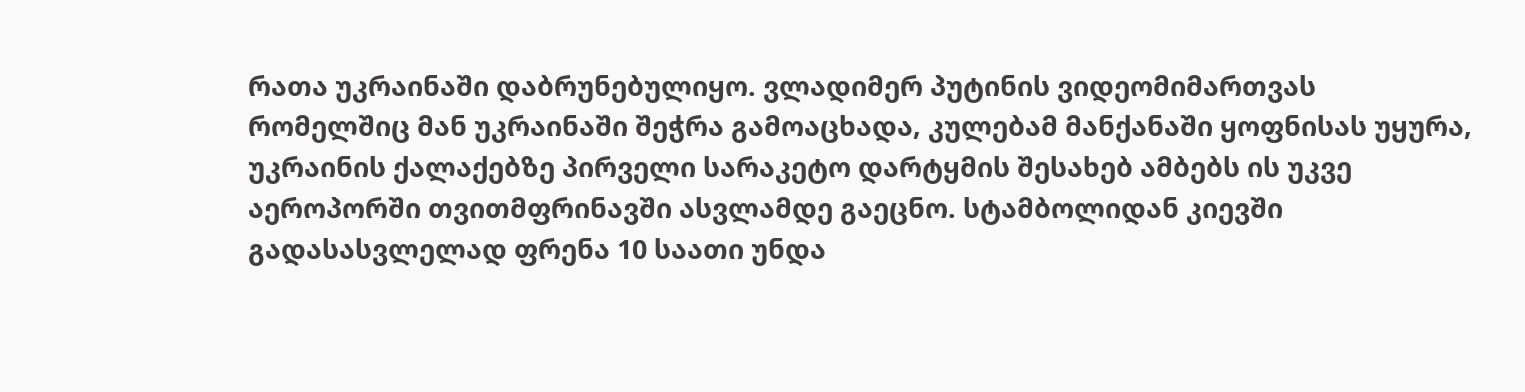რათა უკრაინაში დაბრუნებულიყო. ვლადიმერ პუტინის ვიდეომიმართვას რომელშიც მან უკრაინაში შეჭრა გამოაცხადა, კულებამ მანქანაში ყოფნისას უყურა, უკრაინის ქალაქებზე პირველი სარაკეტო დარტყმის შესახებ ამბებს ის უკვე აეროპორში თვითმფრინავში ასვლამდე გაეცნო. სტამბოლიდან კიევში გადასასვლელად ფრენა 10 საათი უნდა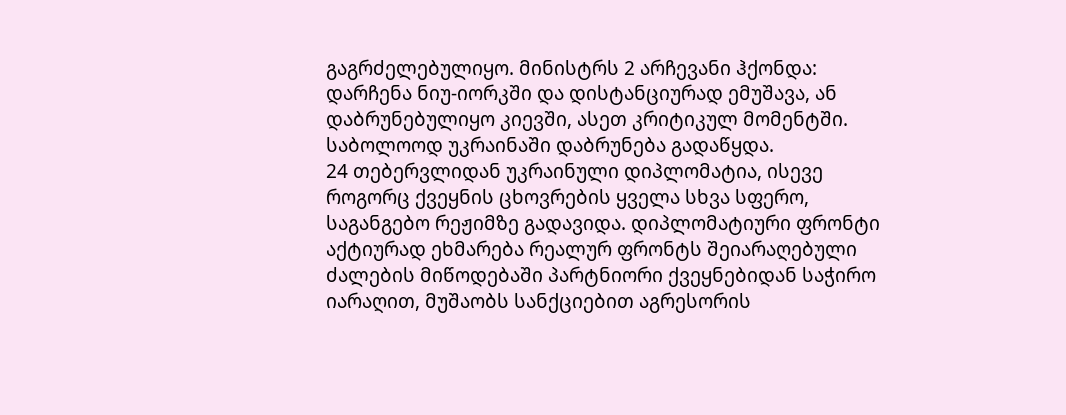გაგრძელებულიყო. მინისტრს 2 არჩევანი ჰქონდა: დარჩენა ნიუ-იორკში და დისტანციურად ემუშავა, ან დაბრუნებულიყო კიევში, ასეთ კრიტიკულ მომენტში. საბოლოოდ უკრაინაში დაბრუნება გადაწყდა.
24 თებერვლიდან უკრაინული დიპლომატია, ისევე როგორც ქვეყნის ცხოვრების ყველა სხვა სფერო, საგანგებო რეჟიმზე გადავიდა. დიპლომატიური ფრონტი აქტიურად ეხმარება რეალურ ფრონტს შეიარაღებული ძალების მიწოდებაში პარტნიორი ქვეყნებიდან საჭირო იარაღით, მუშაობს სანქციებით აგრესორის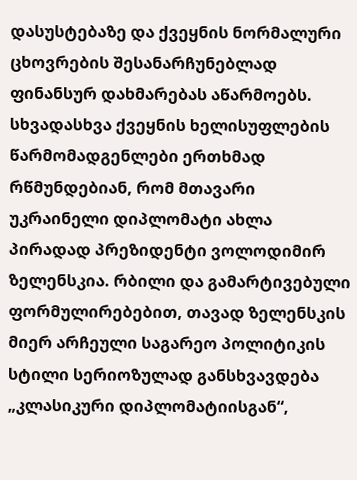დასუსტებაზე და ქვეყნის ნორმალური ცხოვრების შესანარჩუნებლად ფინანსურ დახმარებას აწარმოებს. სხვადასხვა ქვეყნის ხელისუფლების წარმომადგენლები ერთხმად რწმუნდებიან, რომ მთავარი უკრაინელი დიპლომატი ახლა პირადად პრეზიდენტი ვოლოდიმირ ზელენსკია. რბილი და გამარტივებული ფორმულირებებით, თავად ზელენსკის მიერ არჩეული საგარეო პოლიტიკის სტილი სერიოზულად განსხვავდება „კლასიკური დიპლომატიისგან“,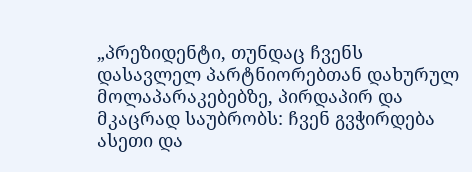„პრეზიდენტი, თუნდაც ჩვენს დასავლელ პარტნიორებთან დახურულ მოლაპარაკებებზე, პირდაპირ და მკაცრად საუბრობს: ჩვენ გვჭირდება ასეთი და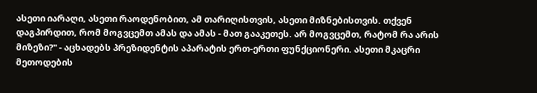ასეთი იარაღი, ასეთი რაოდენობით, ამ თარიღისთვის, ასეთი მიზნებისთვის. თქვენ დაგპირდით, რომ მოგვცემთ ამას და ამას - მათ გააკეთეს. არ მოგვცემთ, რატომ რა არის მიზეზი?" - აცხადებს პრეზიდენტის აპარატის ერთ-ერთი ფუნქციონერი. ასეთი მკაცრი მეთოდების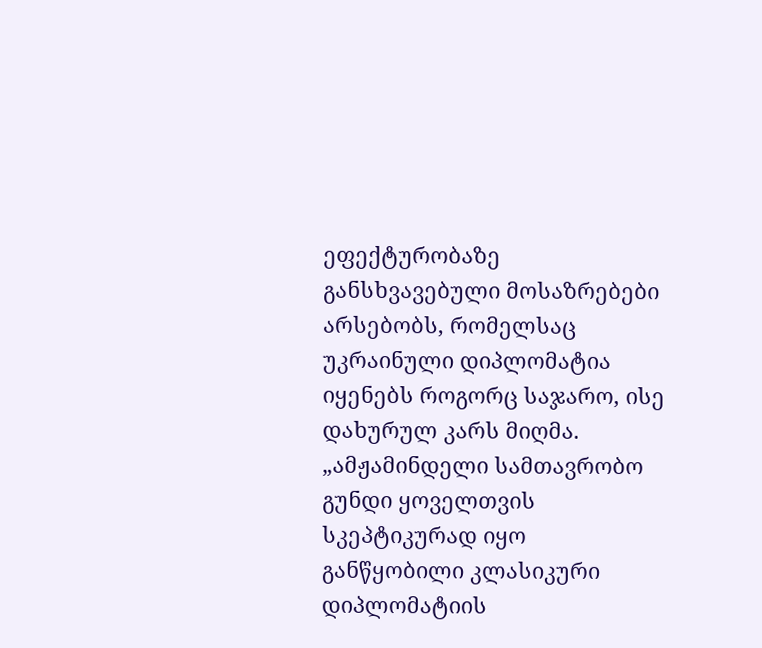ეფექტურობაზე განსხვავებული მოსაზრებები არსებობს, რომელსაც უკრაინული დიპლომატია იყენებს როგორც საჯარო, ისე დახურულ კარს მიღმა. „ამჟამინდელი სამთავრობო გუნდი ყოველთვის სკეპტიკურად იყო განწყობილი კლასიკური დიპლომატიის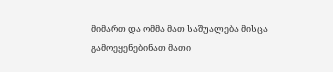მიმართ და ომმა მათ საშუალება მისცა გამოეყენებინათ მათი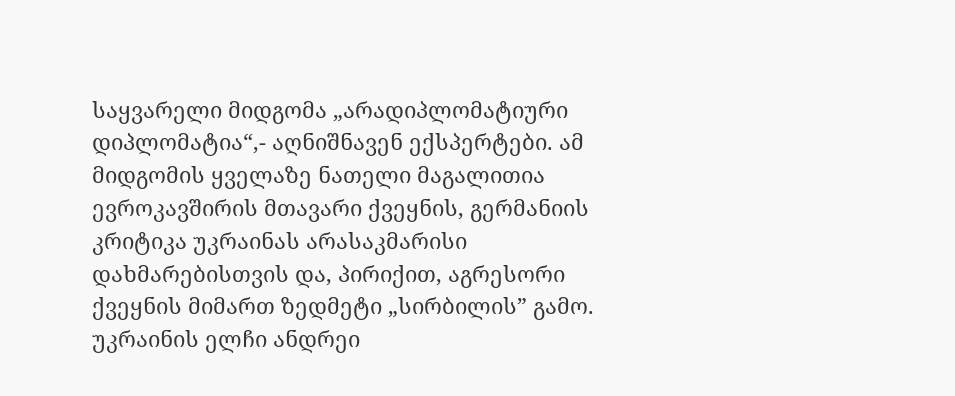საყვარელი მიდგომა „არადიპლომატიური დიპლომატია“,- აღნიშნავენ ექსპერტები. ამ მიდგომის ყველაზე ნათელი მაგალითია ევროკავშირის მთავარი ქვეყნის, გერმანიის კრიტიკა უკრაინას არასაკმარისი დახმარებისთვის და, პირიქით, აგრესორი ქვეყნის მიმართ ზედმეტი „სირბილის” გამო. უკრაინის ელჩი ანდრეი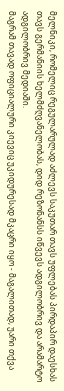მელნიკი, რომელიც რეგულარულად აძლევს საკუთარ თავს უფლებას პირდაპირ დაესხას თავს გერმანიის ხელმძღვანელობას, დიდ რეზონანსს იწვევს ადგილობრივ და არამარტო ადგილობრივ მედიაში.
მაგრამ თავად ოფიციალური კიევიც უკიდურესად მკაცრი იყო - მაგალითად, უარი თქვა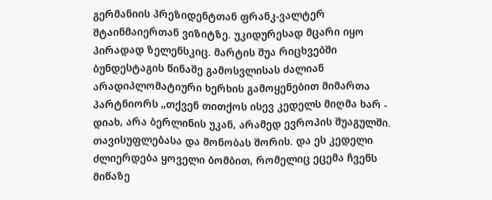გერმანიის პრეზიდენტთან ფრანკ-ვალტერ შტაინმაიერთან ვიზიტზე. უკიდურესად მცარი იყო პირადად ზელენსკიც. მარტის შუა რიცხვებში ბუნდესტაგის წინაშე გამოსვლისას ძალიან არადიპლომატიური ხერხის გამოყენებით მიმართა პარტნიორს „თქვენ თითქოს ისევ კედელს მიღმა ხარ - დიახ, არა ბერლინის უკან, არამედ ევროპის შუაგულში. თავისუფლებასა და მონობას შორის. და ეს კედელი ძლიერდება ყოველი ბომბით, რომელიც ეცემა ჩვენს მიწაზე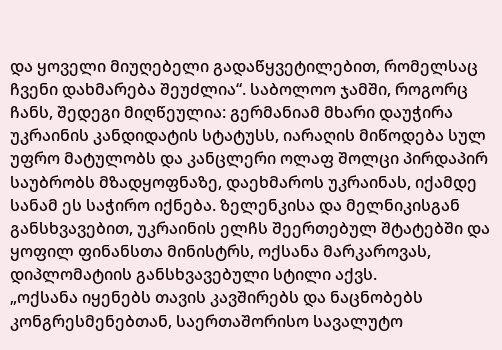და ყოველი მიუღებელი გადაწყვეტილებით, რომელსაც ჩვენი დახმარება შეუძლია“. საბოლოო ჯამში, როგორც ჩანს, შედეგი მიღწეულია: გერმანიამ მხარი დაუჭირა უკრაინის კანდიდატის სტატუსს, იარაღის მიწოდება სულ უფრო მატულობს და კანცლერი ოლაფ შოლცი პირდაპირ საუბრობს მზადყოფნაზე, დაეხმაროს უკრაინას, იქამდე სანამ ეს საჭირო იქნება. ზელენკისა და მელნიკისგან განსხვავებით, უკრაინის ელჩს შეერთებულ შტატებში და ყოფილ ფინანსთა მინისტრს, ოქსანა მარკაროვას, დიპლომატიის განსხვავებული სტილი აქვს.
„ოქსანა იყენებს თავის კავშირებს და ნაცნობებს კონგრესმენებთან, საერთაშორისო სავალუტო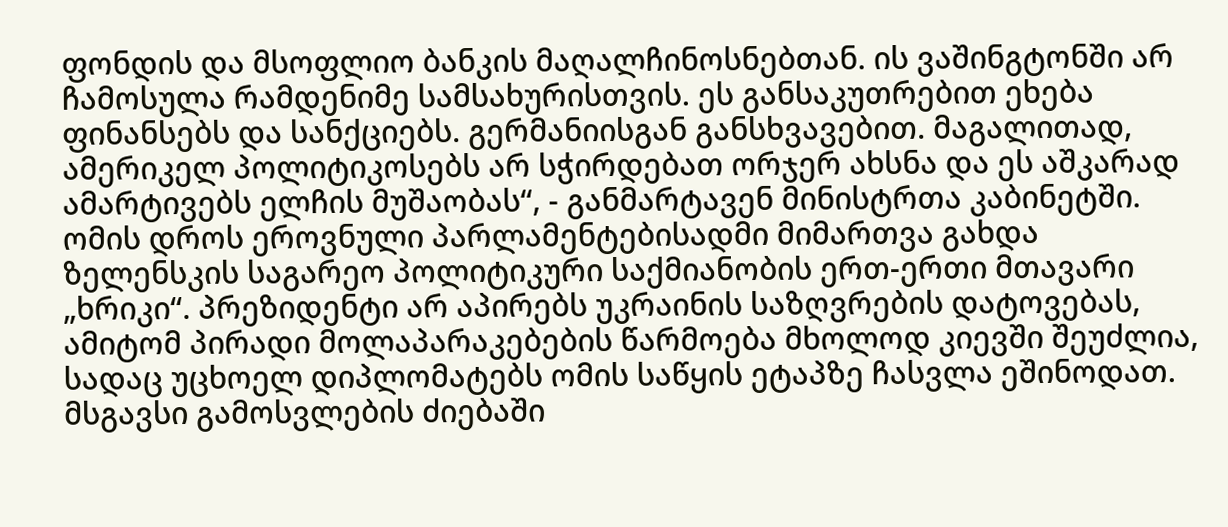ფონდის და მსოფლიო ბანკის მაღალჩინოსნებთან. ის ვაშინგტონში არ ჩამოსულა რამდენიმე სამსახურისთვის. ეს განსაკუთრებით ეხება ფინანსებს და სანქციებს. გერმანიისგან განსხვავებით. მაგალითად, ამერიკელ პოლიტიკოსებს არ სჭირდებათ ორჯერ ახსნა და ეს აშკარად ამარტივებს ელჩის მუშაობას“, - განმარტავენ მინისტრთა კაბინეტში. ომის დროს ეროვნული პარლამენტებისადმი მიმართვა გახდა ზელენსკის საგარეო პოლიტიკური საქმიანობის ერთ-ერთი მთავარი „ხრიკი“. პრეზიდენტი არ აპირებს უკრაინის საზღვრების დატოვებას, ამიტომ პირადი მოლაპარაკებების წარმოება მხოლოდ კიევში შეუძლია, სადაც უცხოელ დიპლომატებს ომის საწყის ეტაპზე ჩასვლა ეშინოდათ. მსგავსი გამოსვლების ძიებაში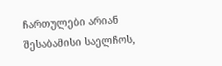ჩართულები არიან შესაბამისი საელჩოს,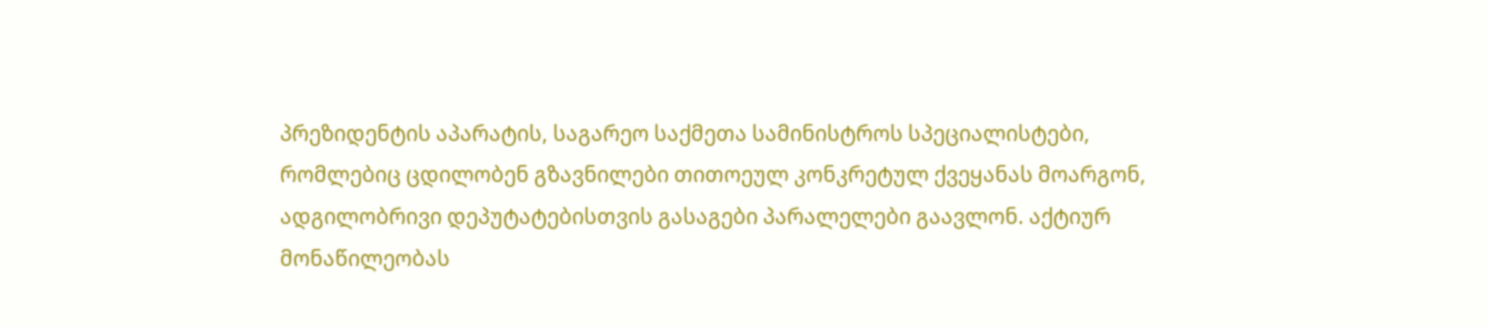პრეზიდენტის აპარატის, საგარეო საქმეთა სამინისტროს სპეციალისტები, რომლებიც ცდილობენ გზავნილები თითოეულ კონკრეტულ ქვეყანას მოარგონ, ადგილობრივი დეპუტატებისთვის გასაგები პარალელები გაავლონ. აქტიურ მონაწილეობას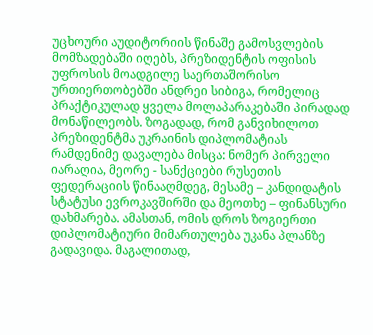უცხოური აუდიტორიის წინაშე გამოსვლების მომზადებაში იღებს, პრეზიდენტის ოფისის უფროსის მოადგილე საერთაშორისო ურთიერთობებში ანდრეი სიბიგა, რომელიც პრაქტიკულად ყველა მოლაპარაკებაში პირადად მონაწილეობს. ზოგადად, რომ განვიხილოთ პრეზიდენტმა უკრაინის დიპლომატიას რამდენიმე დავალება მისცა: ნომერ პირველი იარაღია, მეორე - სანქციები რუსეთის ფედერაციის წინააღმდეგ, მესამე – კანდიდატის სტატუსი ევროკავშირში და მეოთხე – ფინანსური დახმარება. ამასთან, ომის დროს ზოგიერთი დიპლომატიური მიმართულება უკანა პლანზე გადავიდა. მაგალითად,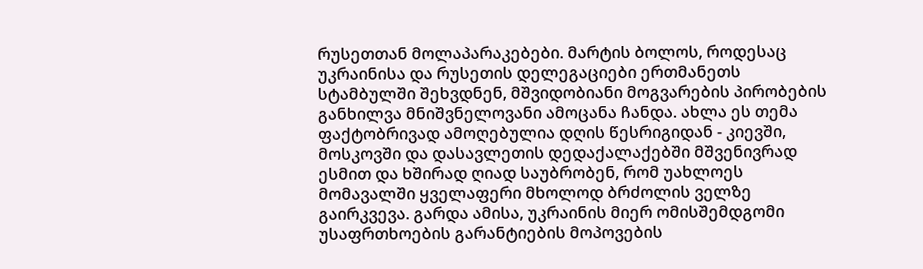რუსეთთან მოლაპარაკებები. მარტის ბოლოს, როდესაც უკრაინისა და რუსეთის დელეგაციები ერთმანეთს სტამბულში შეხვდნენ, მშვიდობიანი მოგვარების პირობების განხილვა მნიშვნელოვანი ამოცანა ჩანდა. ახლა ეს თემა ფაქტობრივად ამოღებულია დღის წესრიგიდან - კიევში, მოსკოვში და დასავლეთის დედაქალაქებში მშვენივრად ესმით და ხშირად ღიად საუბრობენ, რომ უახლოეს მომავალში ყველაფერი მხოლოდ ბრძოლის ველზე გაირკვევა. გარდა ამისა, უკრაინის მიერ ომისშემდგომი უსაფრთხოების გარანტიების მოპოვების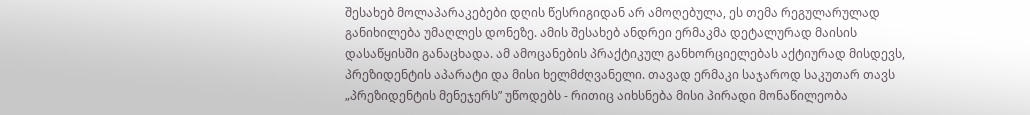შესახებ მოლაპარაკებები დღის წესრიგიდან არ ამოღებულა, ეს თემა რეგულარულად განიხილება უმაღლეს დონეზე. ამის შესახებ ანდრეი ერმაკმა დეტალურად მაისის დასაწყისში განაცხადა. ამ ამოცანების პრაქტიკულ განხორციელებას აქტიურად მისდევს, პრეზიდენტის აპარატი და მისი ხელმძღვანელი. თავად ერმაკი საჯაროდ საკუთარ თავს „პრეზიდენტის მენეჯერს” უწოდებს - რითიც აიხსნება მისი პირადი მონაწილეობა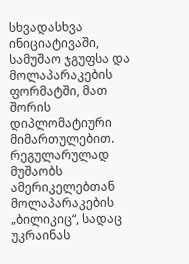სხვადასხვა ინიციატივაში, სამუშაო ჯგუფსა და მოლაპარაკების ფორმატში, მათ შორის დიპლომატიური მიმართულებით. რეგულარულად მუშაობს ამერიკელებთან მოლაპარაკების „ბილიკიც“, სადაც უკრაინას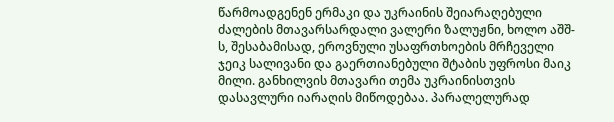წარმოადგენენ ერმაკი და უკრაინის შეიარაღებული ძალების მთავარსარდალი ვალერი ზალუჟნი, ხოლო აშშ-ს, შესაბამისად, ეროვნული უსაფრთხოების მრჩეველი ჯეიკ სალივანი და გაერთიანებული შტაბის უფროსი მაიკ მილი. განხილვის მთავარი თემა უკრაინისთვის დასავლური იარაღის მიწოდებაა. პარალელურად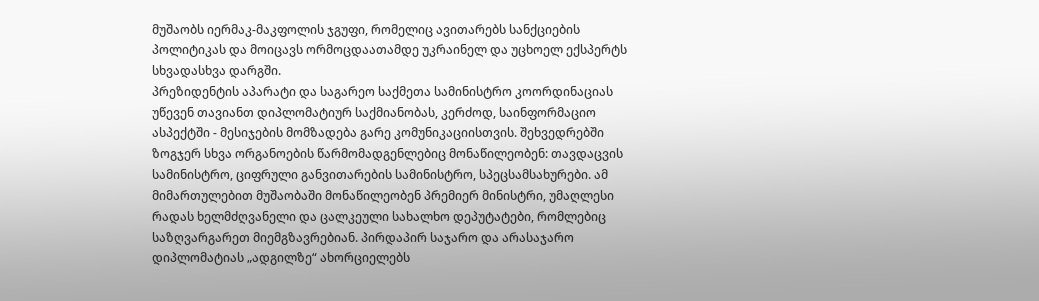მუშაობს იერმაკ-მაკფოლის ჯგუფი, რომელიც ავითარებს სანქციების პოლიტიკას და მოიცავს ორმოცდაათამდე უკრაინელ და უცხოელ ექსპერტს სხვადასხვა დარგში.
პრეზიდენტის აპარატი და საგარეო საქმეთა სამინისტრო კოორდინაციას უწევენ თავიანთ დიპლომატიურ საქმიანობას, კერძოდ, საინფორმაციო ასპექტში - მესიჯების მომზადება გარე კომუნიკაციისთვის. შეხვედრებში ზოგჯერ სხვა ორგანოების წარმომადგენლებიც მონაწილეობენ: თავდაცვის სამინისტრო, ციფრული განვითარების სამინისტრო, სპეცსამსახურები. ამ მიმართულებით მუშაობაში მონაწილეობენ პრემიერ მინისტრი, უმაღლესი რადას ხელმძღვანელი და ცალკეული სახალხო დეპუტატები, რომლებიც საზღვარგარეთ მიემგზავრებიან. პირდაპირ საჯარო და არასაჯარო დიპლომატიას „ადგილზე“ ახორციელებს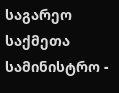საგარეო საქმეთა სამინისტრო -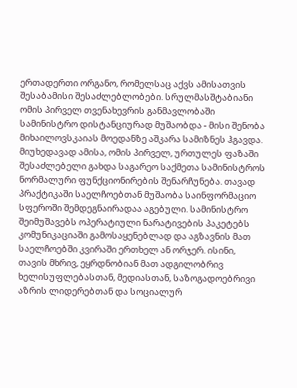ერთადერთი ორგანო, რომელსაც აქვს ამისათვის შესაბამისი შესაძლებლობები. სრულმასშტაბიანი ომის პირველ თვენახევრის განმავლობაში სამინისტრო დისტანციურად მუშაობდა - მისი შენობა მიხაილოვსკაიას მოედანზე აშკარა სამიზნეს ჰგავდა. მიუხედავად ამისა, ომის პირველ, ურთულეს ფაზაში შესაძლებელი გახდა საგარეო საქმეთა სამინისტროს ნორმალური ფუნქციონირების შენარჩუნება. თავად პრაქტიკაში საელჩოებთან მუშაობა საინფორმაციო სფეროში შემდეგნაირადაა აგებული. სამინისტრო შეიმუშავებს ოპერატიული ნარატივების პაკეტებს კომუნიკაციაში გამოსაყენებლად და აგზავნის მათ საელჩოებში კვირაში ერთხელ ან ორჯერ. ისინი, თავის მხრივ, ეყრდნობიან მათ ადგილობრივ ხელისუფლებასთან, მედიასთან, საზოგადოებრივი აზრის ლიდერებთან და სოციალურ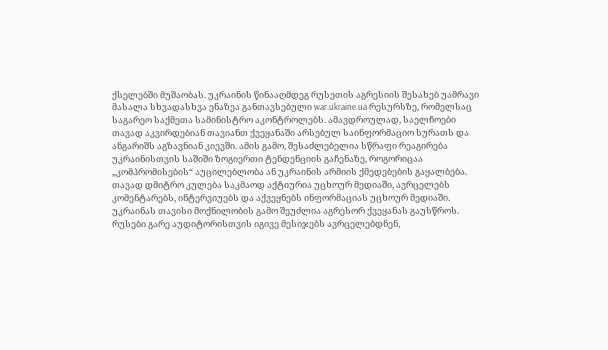ქსელებში მუშაობას. უკრაინის წინააღმდეგ რუსეთის აგრესიის შესახებ უამრავი მასალა სხვადასხვა ენაზეა განთავსებული war.ukraine.ua რესურსზე, რომელსაც საგარეო საქმეთა სამინისტრო აკონტროლებს. ამავდროულად, საელჩოები თავად აკვირდებიან თავიანთ ქვეყანაში არსებულ საინფორმაციო სურათს და ანგარიშს აგზავნიან კიევში. ამის გამო, შესაძლებელია სწრაფი რეაგირება უკრაინისთვის საშიში ზოგიერთი ტენდენციის გაჩენაზე, როგორიცაა „კომპრომისების“ აუცილებლობა ან უკრაინის არმიის ქმედებების გაყალბება. თავად დმიტრო კულება საკმაოდ აქტიურია უცხოურ მედიაში, ავრცელებს კომენტარებს, ინტერვიუებს და აქვეყნებს ინფორმაციას უცხოურ მედიაში.
უკრაინას თავისი მოქნილობის გამო შეუძლია აგრესორ ქვეყანას გაუსწროს. რუსები გარე აუდიტორისთვის იგივე მესიჯებს ავრცელებდნენ,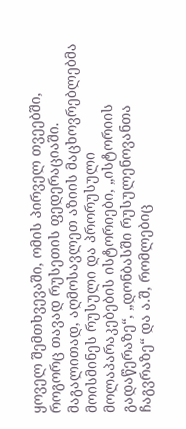ყოველ შემთხვევაში, ომის პირველ თვეებში, როგორც თავად რუსეთის ფედერაციაში. მაგალითად, აღმოსავლეთ აზიის მაცხოვრებლებმა მოისმინეს რუსული და პრორუსული მოლაპარაკებების ისტორიები, „ისტორიის გადაწერაზე“, „დონბასში რუსულენოვანთა ჩაგვრაზე“ და ა.შ, რომლებიც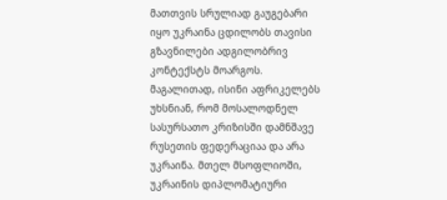მათთვის სრულიად გაუგებარი იყო უკრაინა ცდილობს თავისი გზავნილები ადგილობრივ კონტექსტს მოარგოს. მაგალითად, ისინი აფრიკელებს უხსნიან, რომ მოსალოდნელ სასურსათო კრიზისში დამნშავე რუსეთის ფედერაციაა და არა უკრაინა. მთელ მსოფლიოში, უკრაინის დიპლომატიური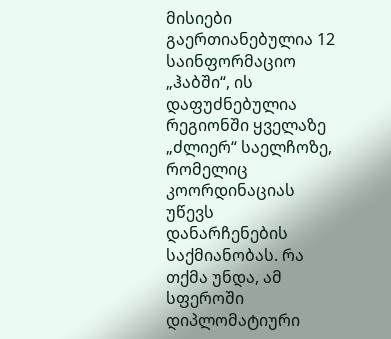მისიები გაერთიანებულია 12 საინფორმაციო „ჰაბში“, ის დაფუძნებულია რეგიონში ყველაზე „ძლიერ“ საელჩოზე, რომელიც კოორდინაციას უწევს დანარჩენების საქმიანობას. რა თქმა უნდა, ამ სფეროში დიპლომატიური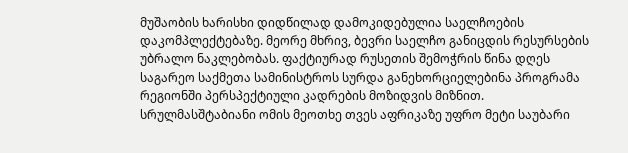მუშაობის ხარისხი დიდწილად დამოკიდებულია საელჩოების დაკომპლექტებაზე. მეორე მხრივ, ბევრი საელჩო განიცდის რესურსების უბრალო ნაკლებობას. ფაქტიურად რუსეთის შემოჭრის წინა დღეს საგარეო საქმეთა სამინისტროს სურდა განეხორციელებინა პროგრამა რეგიონში პერსპექტიული კადრების მოზიდვის მიზნით. სრულმასშტაბიანი ომის მეოთხე თვეს აფრიკაზე უფრო მეტი საუბარი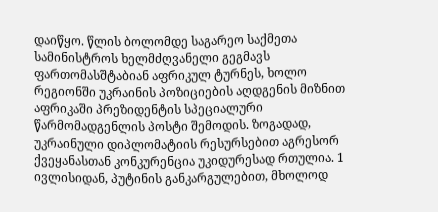დაიწყო. წლის ბოლომდე საგარეო საქმეთა სამინისტროს ხელმძღვანელი გეგმავს ფართომასშტაბიან აფრიკულ ტურნეს, ხოლო რეგიონში უკრაინის პოზიციების აღდგენის მიზნით აფრიკაში პრეზიდენტის სპეციალური წარმომადგენლის პოსტი შემოდის. ზოგადად, უკრაინული დიპლომატიის რესურსებით აგრესორ ქვეყანასთან კონკურენცია უკიდურესად რთულია. 1 ივლისიდან, პუტინის განკარგულებით, მხოლოდ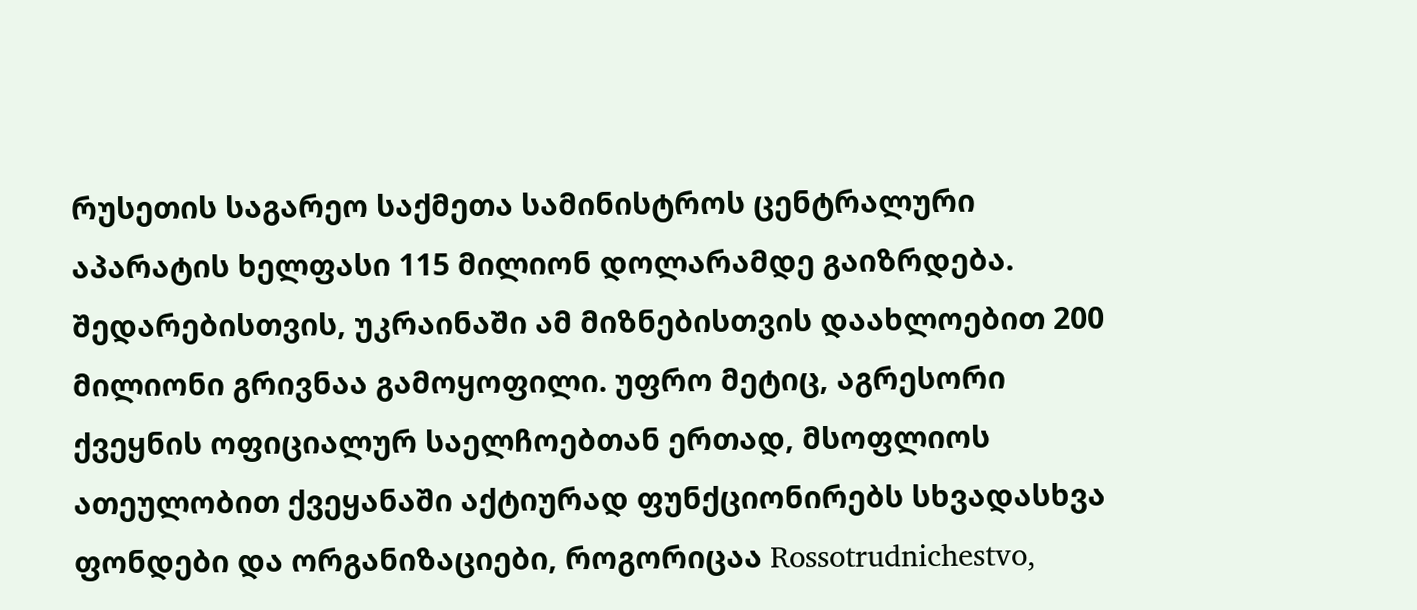რუსეთის საგარეო საქმეთა სამინისტროს ცენტრალური აპარატის ხელფასი 115 მილიონ დოლარამდე გაიზრდება. შედარებისთვის, უკრაინაში ამ მიზნებისთვის დაახლოებით 200 მილიონი გრივნაა გამოყოფილი. უფრო მეტიც, აგრესორი ქვეყნის ოფიციალურ საელჩოებთან ერთად, მსოფლიოს ათეულობით ქვეყანაში აქტიურად ფუნქციონირებს სხვადასხვა ფონდები და ორგანიზაციები, როგორიცაა Rossotrudnichestvo,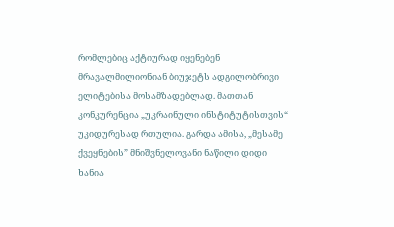რომლებიც აქტიურად იყენებენ მრავალმილიონიან ბიუჯეტს ადგილობრივი ელიტებისა მოსამზადებლად. მათთან კონკურენცია „უკრაინული ინსტიტუტისთვის“ უკიდურესად რთულია. გარდა ამისა, „მესამე ქვეყნების” მნიშვნელოვანი ნაწილი დიდი ხანია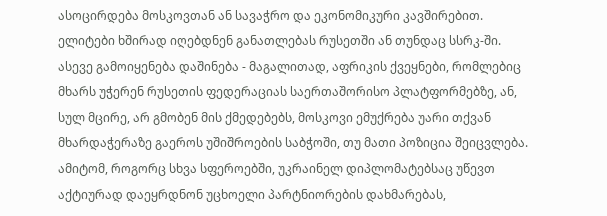ასოცირდება მოსკოვთან ან სავაჭრო და ეკონომიკური კავშირებით. ელიტები ხშირად იღებდნენ განათლებას რუსეთში ან თუნდაც სსრკ-ში. ასევე გამოიყენება დაშინება - მაგალითად, აფრიკის ქვეყნები, რომლებიც მხარს უჭერენ რუსეთის ფედერაციას საერთაშორისო პლატფორმებზე, ან, სულ მცირე, არ გმობენ მის ქმედებებს, მოსკოვი ემუქრება უარი თქვან მხარდაჭერაზე გაეროს უშიშროების საბჭოში, თუ მათი პოზიცია შეიცვლება. ამიტომ, როგორც სხვა სფეროებში, უკრაინელ დიპლომატებსაც უწევთ აქტიურად დაეყრდნონ უცხოელი პარტნიორების დახმარებას,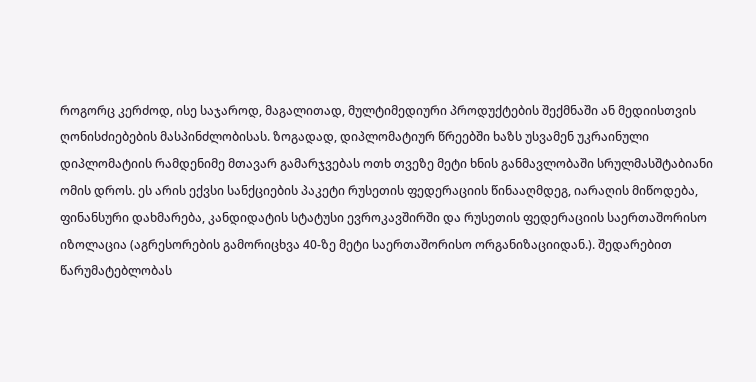როგორც კერძოდ, ისე საჯაროდ, მაგალითად, მულტიმედიური პროდუქტების შექმნაში ან მედიისთვის ღონისძიებების მასპინძლობისას. ზოგადად, დიპლომატიურ წრეებში ხაზს უსვამენ უკრაინული დიპლომატიის რამდენიმე მთავარ გამარჯვებას ოთხ თვეზე მეტი ხნის განმავლობაში სრულმასშტაბიანი ომის დროს. ეს არის ექვსი სანქციების პაკეტი რუსეთის ფედერაციის წინააღმდეგ, იარაღის მიწოდება, ფინანსური დახმარება, კანდიდატის სტატუსი ევროკავშირში და რუსეთის ფედერაციის საერთაშორისო იზოლაცია (აგრესორების გამორიცხვა 40-ზე მეტი საერთაშორისო ორგანიზაციიდან.). შედარებით წარუმატებლობას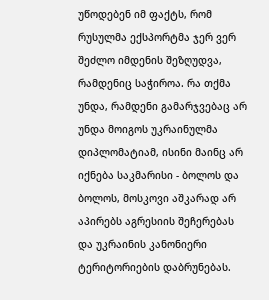უწოდებენ იმ ფაქტს, რომ რუსულმა ექსპორტმა ჯერ ვერ შეძლო იმდენის შეზღუდვა, რამდენიც საჭიროა. რა თქმა უნდა, რამდენი გამარჯვებაც არ უნდა მოიგოს უკრაინულმა დიპლომატიამ, ისინი მაინც არ იქნება საკმარისი - ბოლოს და ბოლოს, მოსკოვი აშკარად არ აპირებს აგრესიის შეჩერებას და უკრაინის კანონიერი ტერიტორიების დაბრუნებას.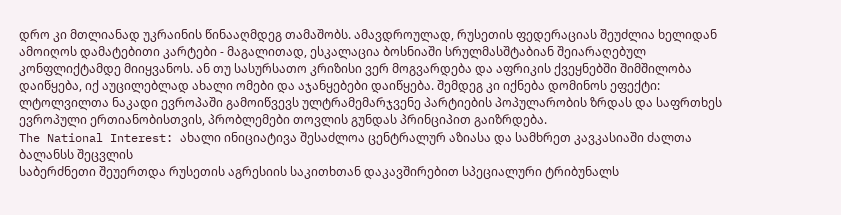დრო კი მთლიანად უკრაინის წინააღმდეგ თამაშობს. ამავდროულად, რუსეთის ფედერაციას შეუძლია ხელიდან ამოიღოს დამატებითი კარტები - მაგალითად, ესკალაცია ბოსნიაში სრულმასშტაბიან შეიარაღებულ კონფლიქტამდე მიიყვანოს. ან თუ სასურსათო კრიზისი ვერ მოგვარდება და აფრიკის ქვეყნებში შიმშილობა დაიწყება, იქ აუცილებლად ახალი ომები და აჯანყებები დაიწყება. შემდეგ კი იქნება დომინოს ეფექტი: ლტოლვილთა ნაკადი ევროპაში გამოიწვევს ულტრამემარჯვენე პარტიების პოპულარობის ზრდას და საფრთხეს ევროპული ერთიანობისთვის, პრობლემები თოვლის გუნდას პრინციპით გაიზრდება.
The National Interest: ახალი ინიციატივა შესაძლოა ცენტრალურ აზიასა და სამხრეთ კავკასიაში ძალთა ბალანსს შეცვლის
საბერძნეთი შეუერთდა რუსეთის აგრესიის საკითხთან დაკავშირებით სპეციალური ტრიბუნალს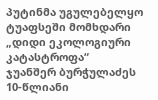პუტინმა უგულებელყო ტუაფსეში მომხდარი „დიდი ეკოლოგიური კატასტროფა“
ჯუანშერ ბურჭულაძეს 10-წლიანი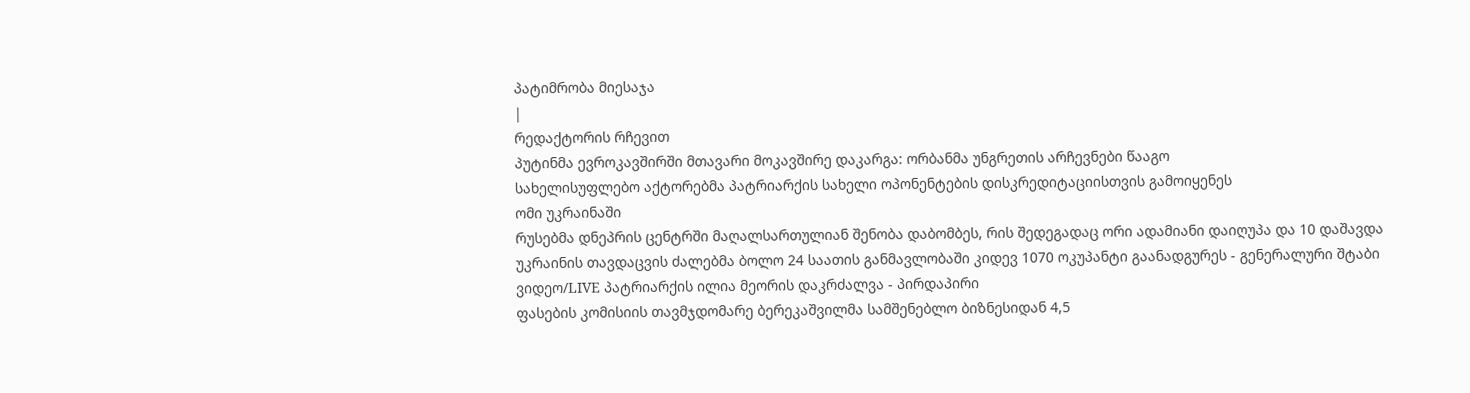პატიმრობა მიესაჯა
|
რედაქტორის რჩევით
პუტინმა ევროკავშირში მთავარი მოკავშირე დაკარგა: ორბანმა უნგრეთის არჩევნები წააგო
სახელისუფლებო აქტორებმა პატრიარქის სახელი ოპონენტების დისკრედიტაციისთვის გამოიყენეს
ომი უკრაინაში
რუსებმა დნეპრის ცენტრში მაღალსართულიან შენობა დაბომბეს, რის შედეგადაც ორი ადამიანი დაიღუპა და 10 დაშავდა
უკრაინის თავდაცვის ძალებმა ბოლო 24 საათის განმავლობაში კიდევ 1070 ოკუპანტი გაანადგურეს - გენერალური შტაბი
ვიდეო/LIVE პატრიარქის ილია მეორის დაკრძალვა - პირდაპირი
ფასების კომისიის თავმჯდომარე ბერეკაშვილმა სამშენებლო ბიზნესიდან 4,5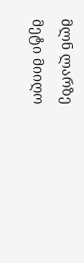მლნ ლარზე მეტი მიიღო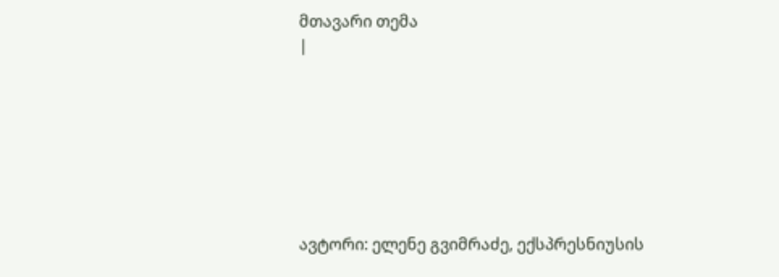მთავარი თემა
|







ავტორი: ელენე გვიმრაძე, ექსპრესნიუსის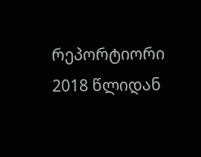რეპორტიორი 2018 წლიდან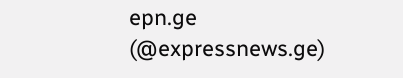epn.ge (@expressnews.ge)